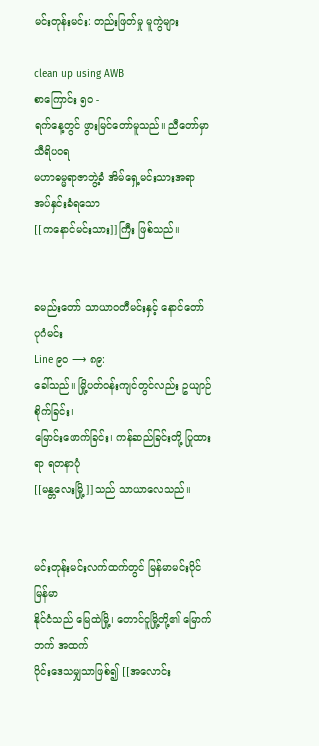မင်းတုန်းမင်း: တည်းဖြတ်မှု မူကွဲများ

clean up using AWB
စာကြောင်း ၅၀ -
ရက်နေ့တွင် ဖွားမြင်တော်မူသည်။ ညီတော်မှာ သီရိပဝရ
မဟာဓမ္မရာဇာဘွဲ့ခံ အိမ်ရှေ့မင်းသားအရာ အပ်နှင်းခံရသော
[[ကနောင်မင်းသား]]ကြီး ဖြစ်သည်။


ခမည်းတော် သာယာဝတီမင်းနှင့် နောင်တော် ပုဂံမင်း
Line ၉၀ ⟶ ၈၉:
ခေါ်သည်။ မြို့ပတ်ဝန်းကျင်တွင်လည်း ဥယျာဉ်စိုက်ခြင်း၊
မြောင်းဖောက်ခြင်း၊ ကန်ဆည်ခြင်းတို့ ပြုထားရာ ရတနာပုံ
[[မန္တလေးမြို့]]သည် သာယာလေသည်။


မင်းတုန်းမင်းလက်ထက်တွင် မြန်မာမင်းပိုင် မြန်မာ
နိုင်ငံသည် မြေထဲမြို့၊ တောင်ငူမြို့တို့၏ မြောက်ဘက် အထက်
ပိုင်းဒေသမျှသာဖြစ်၍ [[အလောင်း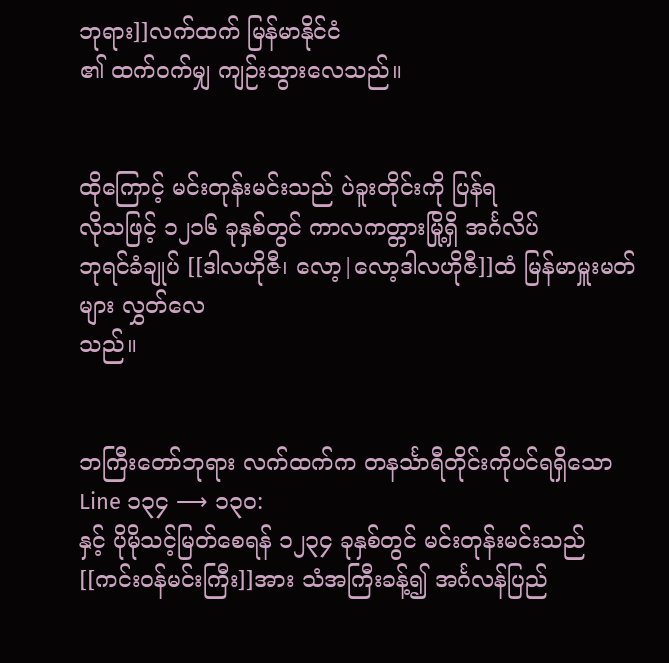ဘုရား]]လက်ထက် မြန်မာနိုင်ငံ
၏ ထက်ဝက်မျှ ကျဉ်းသွားလေသည်။


ထိုကြောင့် မင်းတုန်းမင်းသည် ပဲခူးတိုင်းကို ပြန်ရ
လိုသဖြင့် ၁၂၁၆ ခုနှစ်တွင် ကာလကတ္တားမြို့ရှိ အင်္ဂလိပ်
ဘုရင်ခံချုပ် [[ဒါလဟိုဇီ၊ လော့|လော့ဒါလဟိုဇီ]]ထံ မြန်မာမှူးမတ်များ လွှတ်လေ
သည်။


ဘကြီးတော်ဘုရား လက်ထက်က တနင်္သာရီတိုင်းကိုပင်ရရှိသော
Line ၁၃၄ ⟶ ၁၃၀:
နှင့် ပိုမိုသင့်မြတ်စေရန် ၁၂၃၄ ခုနှစ်တွင် မင်းတုန်းမင်းသည်
[[ကင်းဝန်မင်းကြီး]]အား သံအကြီးခန့်၍ အင်္ဂလန်ပြည်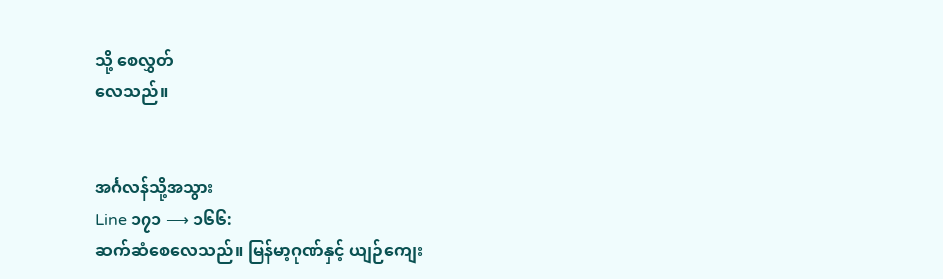သို့ စေလွှတ်
လေသည်။


အင်္ဂလန်သို့အသွား
Line ၁၇၁ ⟶ ၁၆၆:
ဆက်ဆံစေလေသည်။ မြန်မာ့ဂုဏ်နှင့် ယျဉ်ကျေး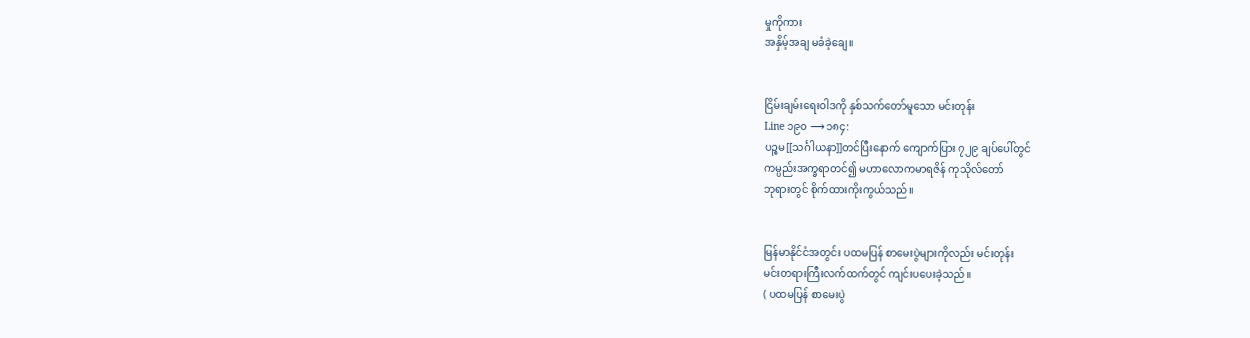မှုကိုကား
အနှိမ့်အချ မခံခဲ့ချေ။


ငြိမ်းချမ်းရေးဝါဒကို နှစ်သက်တော်မူသော မင်းတုန်း
Line ၁၉၀ ⟶ ၁၈၄:
ပဉ္စမ[[သင်္ဂါယနာ]]တင်ပြီးနောက် ကျောက်ပြား ၇၂၉ ချပ်ပေါ်တွင်
ကမ္ပည်းအက္ခရာတင်၍ မဟာလောကမာရဇိန် ကုသိုလ်တော်
ဘုရားတွင် စိုက်ထားကိုးကွယ်သည်။


မြန်မာနိုင်ငံအတွင်း ပထမပြန် စာမေးပွဲများကိုလည်း မင်းတုန်း
မင်းတရားကြီးလက်ထက်တွင် ကျင်းပပေးခဲ့သည်။
( ပထမပြန် စာမေးပွဲ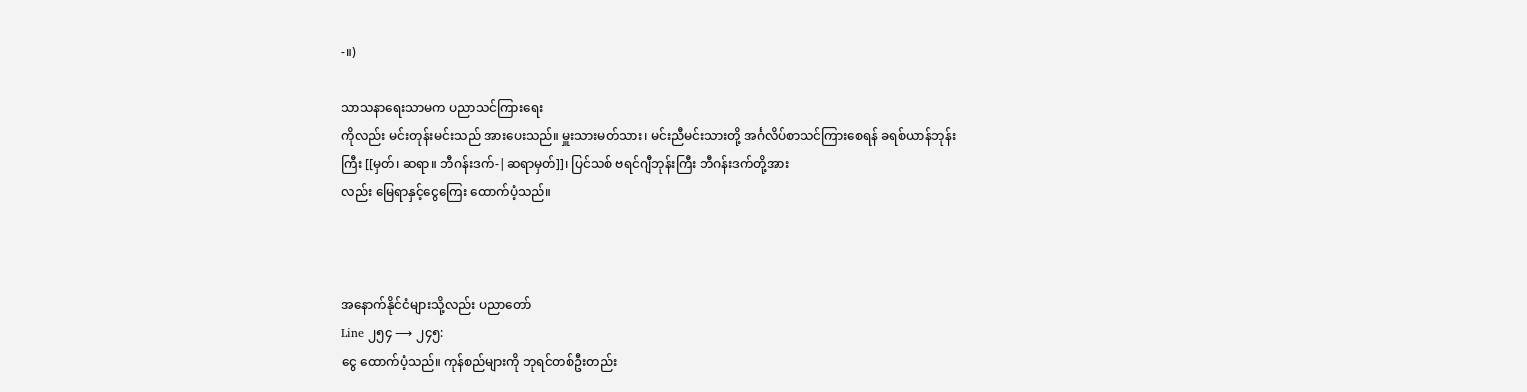-။)

သာသနာရေးသာမက ပညာသင်ကြားရေး
ကိုလည်း မင်းတုန်းမင်းသည် အားပေးသည်။ မှူးသားမတ်သား၊ မင်းညီမင်းသားတို့ အင်္ဂလိပ်စာသင်ကြားစေရန် ခရစ်ယာန်ဘုန်း
ကြီး [[မှတ်၊ ဆရာ။ ဘီဂန်းဒက်-|ဆရာမှတ်]]၊ ပြင်သစ် ဗရင်ဂျီဘုန်းကြီး ဘီဂန်းဒက်တို့အား
လည်း မြေရာနှင့်ငွေကြေး ထောက်ပံ့သည်။



အနောက်နိုင်ငံများသို့လည်း ပညာတော်
Line ၂၅၄ ⟶ ၂၄၅:
ငွေ ထောက်ပံ့သည်။ ကုန်စည်များကို ဘုရင်တစ်ဦးတည်း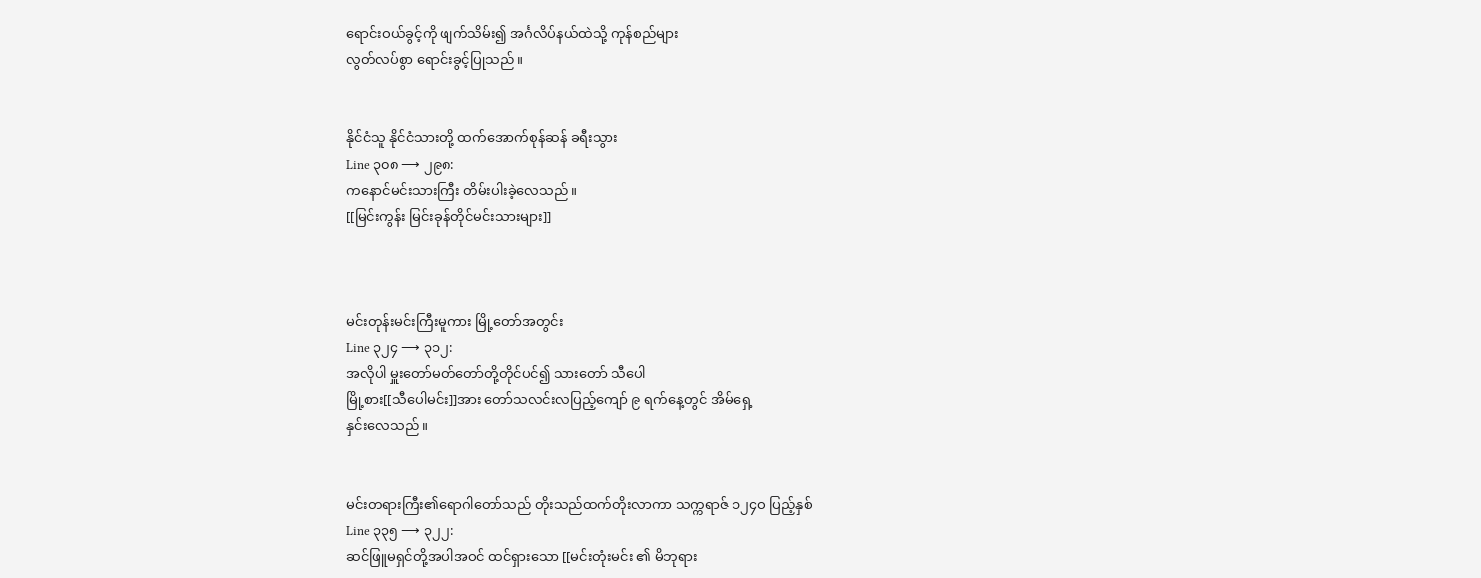ရောင်းဝယ်ခွင့်ကို ဖျက်သိမ်း၍ အင်္ဂလိပ်နယ်ထဲသို့ ကုန်စည်များ
လွတ်လပ်စွာ ရောင်းခွင့်ပြုသည်။


နိုင်ငံသူ နိုင်ငံသားတို့ ထက်အောက်စုန်ဆန် ခရီးသွား
Line ၃၀၈ ⟶ ၂၉၈:
ကနောင်မင်းသားကြီး တိမ်းပါးခဲ့လေသည်။
[[မြင်းကွန်း မြင်းခုန်တိုင်မင်းသားများ]]



မင်းတုန်းမင်းကြီးမူကား မြို့တော်အတွင်း
Line ၃၂၄ ⟶ ၃၁၂:
အလိုပါ မှူးတော်မတ်တော်တို့တိုင်ပင်၍ သားတော် သီပေါ
မြို့စား[[သီပေါမင်း]]အား တော်သလင်းလပြည့်ကျော် ၉ ရက်နေ့တွင် အိမ်ရှေ့
နှင်းလေသည်။


မင်းတရားကြီး၏ရောဂါတော်သည် တိုးသည်ထက်တိုးလာကာ သက္ကရာဇ် ၁၂၄ဝ ပြည့်နှစ်
Line ၃၃၅ ⟶ ၃၂၂:
ဆင်ဖြူမရှင်တို့အပါအဝင် ထင်ရှားသော [[မင်းတုံးမင်း ၏ မိဘုရား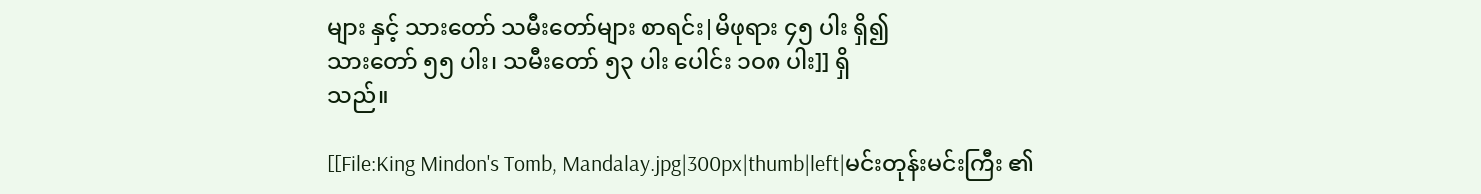များ နှင့် သားတော် သမီးတော်များ စာရင်း|မိဖုရား ၄၅ ပါး ရှိ၍
သားတော် ၅၅ ပါး၊ သမီးတော် ၅၃ ပါး ပေါင်း ၁ဝ၈ ပါး]] ရှိ
သည်။

[[File:King Mindon's Tomb, Mandalay.jpg|300px|thumb|left|မင်းတုန်းမင်းကြီး ၏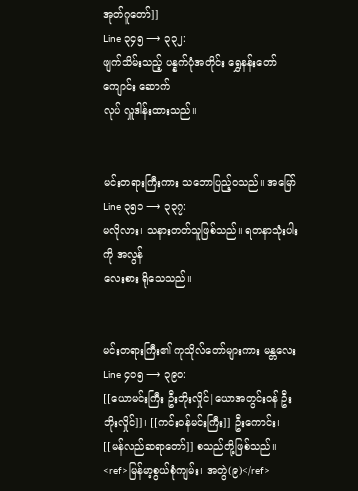အုတ်ဂူတော်]]
Line ၃၄၅ ⟶ ၃၃၂:
ဖျက်သိမ်းသည့် ပန္နက်ပုံအတိုင်း ရွှေနန်းတော်ကျောင်း ဆောက်
လုပ် လှူဒါန်းထားသည်။


မင်းတရားကြီးကား သဘောပြည့်ဝသည်။ အမြော်
Line ၃၅၁ ⟶ ၃၃၇:
မလိုလား၊ သနားတတ်သူဖြစ်သည်။ ရတနာသုံးပါးကို အလွန်
လေးစား ရိုသေသည်။


မင်းတရားကြီး၏ ကုသိုလ်တော်များကား မန္တလေး
Line ၄၀၅ ⟶ ၃၉၀:
[[ယောမင်းကြီး ဦးဘိုးလှိုင်|ယောအတွင်းဝန် ဦးဘိုးလှိုင်]]၊ [[ကင်းဝန်မင်းကြီး]] ဦးကောင်း၊
[[မန်လည်ဆရာတော်]] စသည်တို့ဖြစ်သည်။ <ref>မြန်မာ့စွယ်စုံကျမ်း၊ အတွဲ(၉)</ref>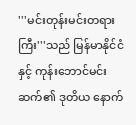'''မင်းတုန်းမင်းတရားကြီး'''သည် မြန်မာနိုင်ငံနှင့် ကုန်းဘောင်မင်းဆက်၏ ဒုတိယ နောက်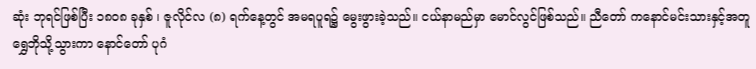ဆုံး ဘုရင်ဖြစ်ပြီး ၁၈၀၈ ခုနှစ် ၊ ဇူလိုင်လ (၈) ရက်နေ့တွင် အမရပူရ၌ မွေးဖွားခဲ့သည်။ ငယ်နာမည်မှာ မောင်လွင်ဖြစ်သည်။ ညီတော် ကနောင်မင်းသားနှင့်အတူ ရွှေဘိုသို့သွားကာ နောင်တော် ပုဂံ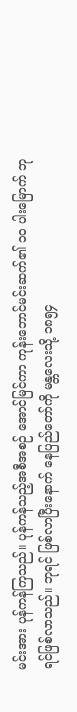မင်းအား ပုန်ကန်ကြသည်။ ပုန်ကန်သည့်အစီအစဉ် အောင်မြင်ကာ ကုန်းဘောင်မင်းဆက်၏ ၁၀ ပါးမြောက် ဘုရင်ဖြစ်လာသည်။ ဘုရင် ဖြစ်လာပြီးနောက် နေပြည်တော်ကို မန္တလေးသို့ ၁၈၅၄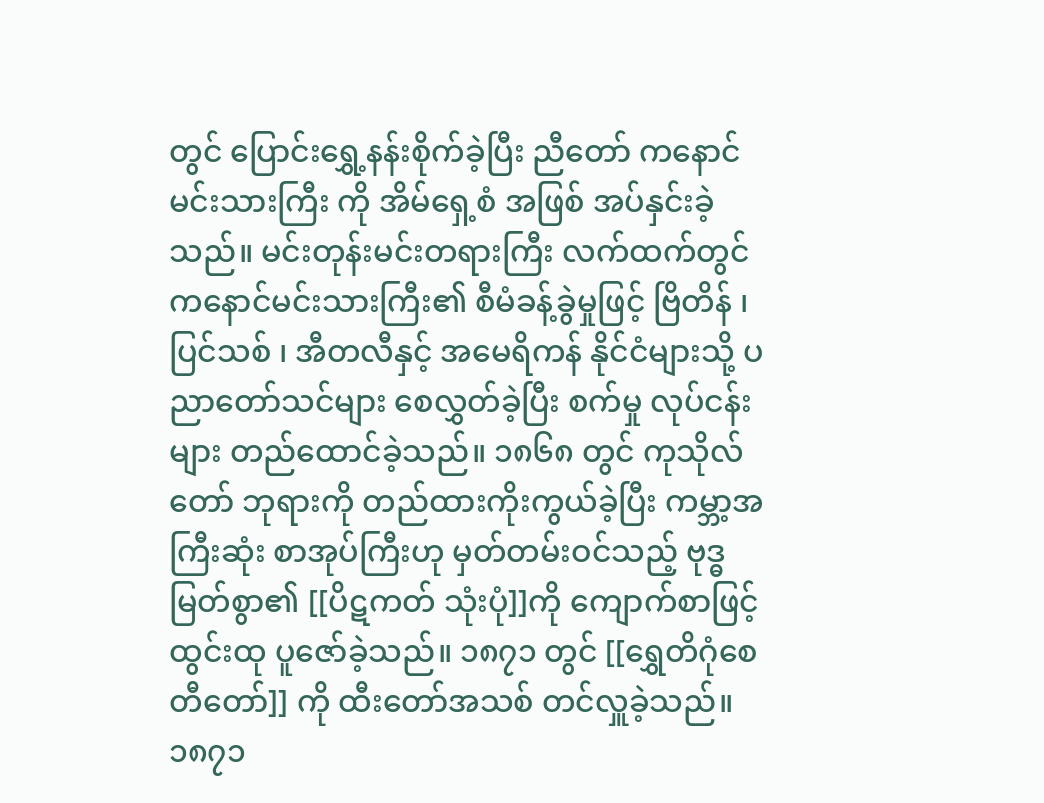တွင် ပြောင်းရွှေ့နန်းစိုက်ခဲ့ပြီး ညီတော် ကနောင်မင်းသားကြီး ကို အိမ်ရှေ့စံ အဖြစ် အပ်နှင်းခဲ့သည်။ မင်းတုန်းမင်းတရားကြီး လက်ထက်တွင် ကနောင်မင်းသားကြီး၏ စီမံခန့်ခွဲမှုဖြင့် ဗြိတိန် ၊ ပြင်သစ် ၊ အီတလီနှင့် အမေရိကန် နိုင်ငံများသို့ ပညာတော်သင်များ စေလွှတ်ခဲ့ပြီး စက်မှု လုပ်ငန်းများ တည်ထောင်ခဲ့သည်။ ၁၈၆၈ တွင် ကုသိုလ်တော် ဘုရားကို တည်ထားကိုးကွယ်ခဲ့ပြီး ကမ္ဘာ့အကြီးဆုံး စာအုပ်ကြီးဟု မှတ်တမ်းဝင်သည့် ဗုဒ္ဓ မြတ်စွာ၏ [[ပိဋကတ် သုံးပုံ]]ကို ကျောက်စာဖြင့် ထွင်းထု ပူဇော်ခဲ့သည်။ ၁၈၇၁ တွင် [[ရွှေတိဂုံစေတီတော်]] ကို ထီးတော်အသစ် တင်လှူခဲ့သည်။ ၁၈၇၁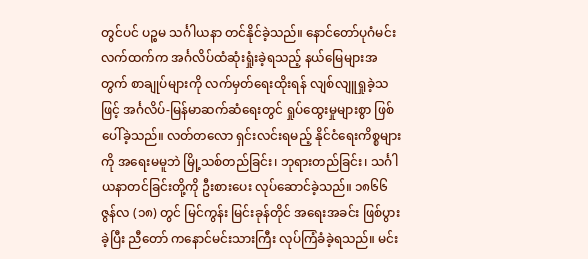တွင်ပင် ပဉ္စမ သင်္ဂါယနာ တင်နိုင်ခဲ့သည်။ နောင်တော်ပုဂံမင်းလက်ထက်က အင်္ဂလိပ်ထံဆုံးရှုံးခဲ့ရသည့် နယ်မြေများအတွက် စာချုပ်များကို လက်မှတ်ရေးထိုးရန် လျစ်လျူရှုခဲ့သဖြင့် အင်္ဂလိပ်-မြန်မာဆက်ဆံရေးတွင် ရှုပ်ထွေးမှုများစွာ ဖြစ်ပေါ်ခဲ့သည်။ လတ်တလော ရှင်းလင်းရမည့် နိုင်ငံရေးကိစ္စများကို အရေးမမူဘဲ မြို့သစ်တည်ခြင်း၊ ဘုရားတည်ခြင်း၊ သင်္ဂါယနာတင်ခြင်းတို့ကို ဦးစားပေး လုပ်ဆောင်ခဲ့သည်။ ၁၈၆၆ ဇွန်လ (၁၈) တွင် မြင်ကွန်း မြင်းခုန်တိုင် အရေးအခင်း ဖြစ်ပွားခဲ့ပြီး ညီတော် ကနောင်မင်းသားကြီး လုပ်ကြံခံခဲ့ရသည်။ မင်း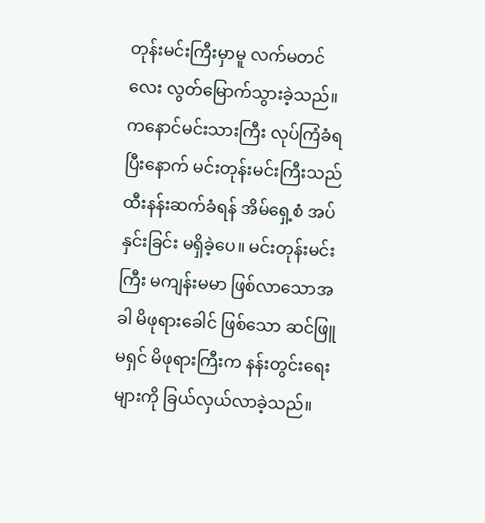တုန်းမင်းကြီးမှာမူ လက်မတင်လေး လွတ်မြောက်သွားခဲ့သည်။ ကနောင်မင်းသားကြီး လုပ်ကြံခံရပြီးနောက် မင်းတုန်းမင်းကြီးသည် ထီးနန်းဆက်ခံရန် အိမ်ရှေ့စံ အပ်နှင်းခြင်း မရှိခဲ့ပေ။ မင်းတုန်းမင်းကြီး မကျန်းမမာ ဖြစ်လာသောအခါ မိဖုရားခေါင် ဖြစ်သော ဆင်ဖြူမရှင် မိဖုရားကြီးက နန်းတွင်းရေးများကို ခြယ်လှယ်လာခဲ့သည်။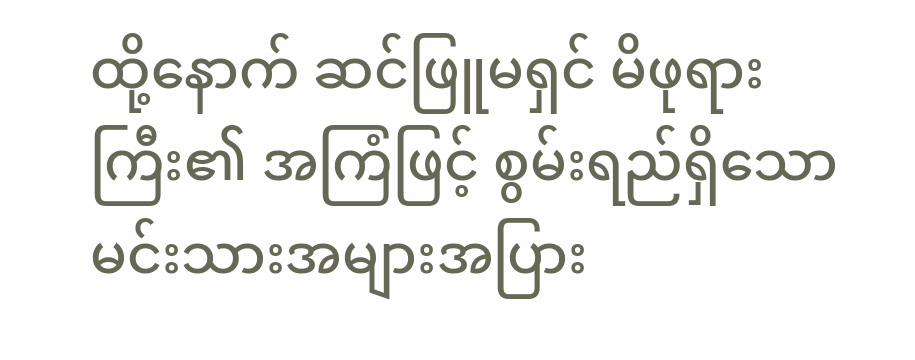ထို့နောက် ဆင်ဖြူမရှင် မိဖုရားကြီး၏ အကြံဖြင့် စွမ်းရည်ရှိသော မင်းသားအများအပြား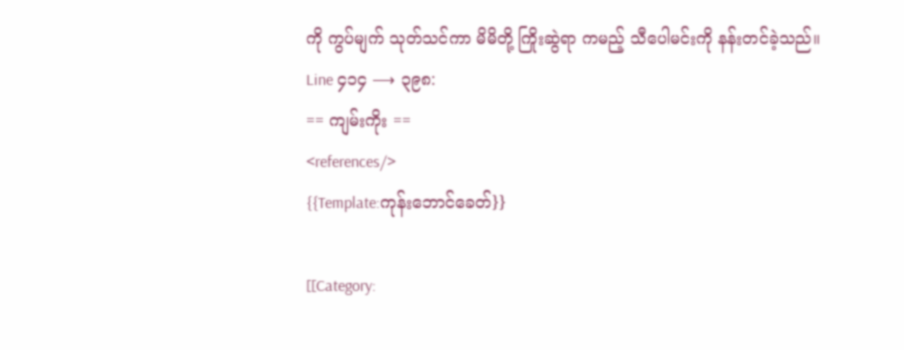ကို ကွပ်မျက် သုတ်သင်ကာ မိမိတို့ ကြိုးဆွဲရာ ကမည့် သီပေါမင်းကို နန်းတင်ခဲ့သည်။
Line ၄၁၄ ⟶ ၃၉၈:
== ကျမ်းကိုး ==
<references/>
{{Template:ကုန်းဘောင်ခေတ်}}

[[Category: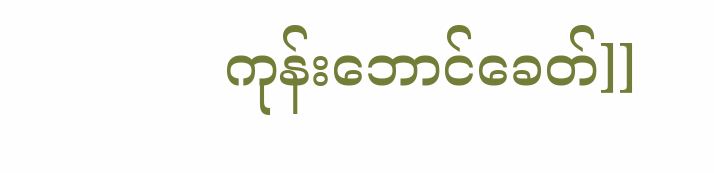ကုန်းဘောင်ခေတ်]]